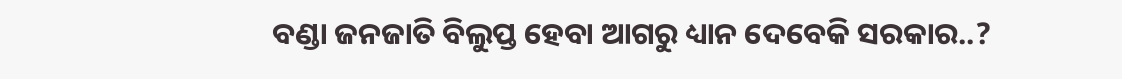ବଣ୍ଡା ଜନଜାତି ବିଲୁପ୍ତ ହେବା ଆଗରୁ ଧ୍ୟାନ ଦେବେକି ସରକାର..?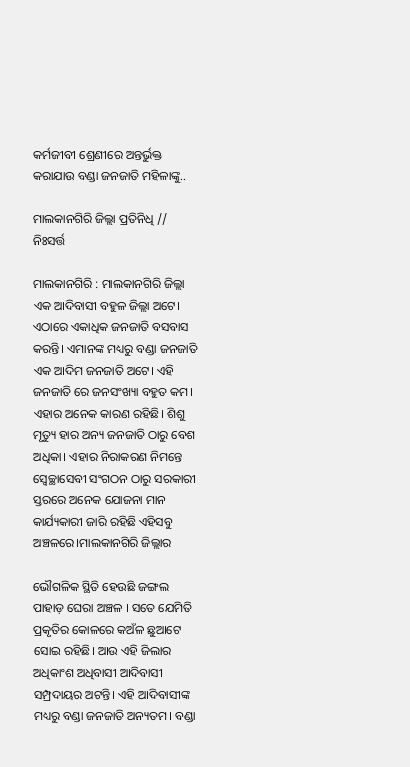କର୍ମଜୀବୀ ଶ୍ରେଣୀରେ ଅନ୍ତର୍ଭୁକ୍ତ କରାଯାଉ ବଣ୍ଡା ଜନଜାତି ମହିଳାଙ୍କୁ..

ମାଲକାନଗିରି ଜିଲ୍ଲା ପ୍ରତିନିଧି // ନିଃସର୍ତ୍ତ

ମାଲକାନଗିରି : ମାଲକାନଗିରି ଜିଲ୍ଲା ଏକ ଆଦିବାସୀ ବହୁଳ ଜିଲ୍ଲା ଅଟେ। ଏଠାରେ ଏକାଧିକ ଜନଜାତି ବସବାସ କରନ୍ତି। ଏମାନଙ୍କ ମଧ୍ୟରୁ ବଣ୍ଡା ଜନଜାତି ଏକ ଆଦିମ ଜନଜାତି ଅଟେ। ଏହି ଜନଜାତି ରେ ଜନସଂଖ୍ୟା ବହୁତ କମ। ଏହାର ଅନେକ କାରଣ ରହିଛି। ଶିଶୁ ମୃତ୍ୟୁ ହାର ଅନ୍ୟ ଜନଜାତି ଠାରୁ ବେଶ ଅଧିକା। ଏହାର ନିରାକରଣ ନିମନ୍ତେ ସ୍ୱେଚ୍ଛାସେବୀ ସଂଗଠନ ଠାରୁ ସରକାରୀ ସ୍ତରରେ ଅନେକ ଯୋଜନା ମାନ କାର୍ଯ୍ୟକାରୀ ଜାରି ରହିଛି ଏହିସବୁ ଅଞ୍ଚଳରେ।ମାଲକାନଗିରି ଜିଲ୍ଲାର

ଭୌଗଳିକ ସ୍ଥିତି ହେଉଛି ଜଙ୍ଗଲ ପାହାଡ଼ ଘେରା ଅଞ୍ଚଳ । ସତେ ଯେମିତି ପ୍ରକୃତିର କୋଳରେ କଅଁଳ ଛୁଆଟେ ସୋଇ ରହିଛି। ଆଉ ଏହି ଜିଲାର ଅଧିକାଂଶ ଅଧିବାସୀ ଆଦିବାସୀ ସମ୍ପ୍ରଦାୟର ଅଟନ୍ତି। ଏହି ଆଦିବାସୀଙ୍କ ମଧ୍ୟରୁ ବଣ୍ଡା ଜନଜାତି ଅନ୍ୟତମ। ବଣ୍ଡା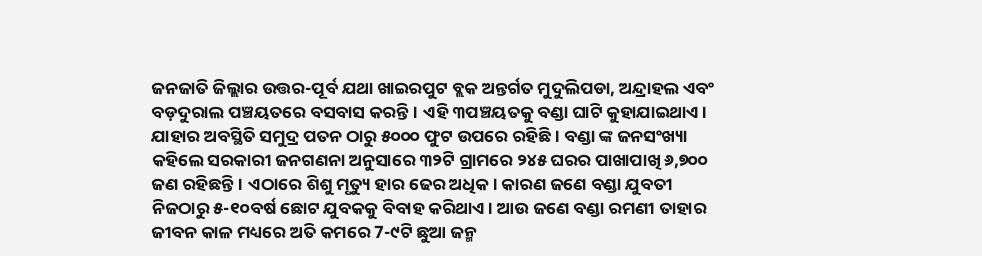ଜନଜାତି ଜିଲ୍ଲାର ଉତ୍ତର-ପୂର୍ବ ଯଥା ଖାଇରପୁଟ ବ୍ଲକ ଅନ୍ତର୍ଗତ ମୁଦୁଲିପଡା, ଅନ୍ଦ୍ରାହଲ ଏବଂ ବଡ଼ଦୁରାଲ ପଞ୍ଚୟତରେ ବସବାସ କରନ୍ତି। ଏହି ୩ପଞ୍ଚୟତକୁ ବଣ୍ଡା ଘାଟି କୁହାଯାଇଥାଏ। ଯାହାର ଅବସ୍ଥିତି ସମୁଦ୍ର ପତନ ଠାରୁ ୫୦୦୦ ଫୁଟ ଉପରେ ରହିଛି। ବଣ୍ଡା ଙ୍କ ଜନସଂଖ୍ୟା କହିଲେ ସରକାରୀ ଜନଗଣନା ଅନୁସାରେ ୩୨ଟି ଗ୍ରାମରେ ୨୪୫ ଘରର ପାଖାପାଖି ୬,୭୦୦ ଜଣ ରହିଛନ୍ତି। ଏଠାରେ ଶିଶୁ ମୃତ୍ୟୁ ହାର ଢେର ଅଧିକ। କାରଣ ଜଣେ ବଣ୍ଡା ଯୁବତୀ ନିଜଠାରୁ ୫-୧୦ବର୍ଷ ଛୋଟ ଯୁବକକୁ ବିବାହ କରିଥାଏ। ଆଉ ଜଣେ ବଣ୍ଡା ରମଣୀ ତାହାର ଜୀବନ କାଳ ମଧ୍ୟରେ ଅତି କମରେ 7-୯ଟି ଛୁଆ ଜନ୍ମ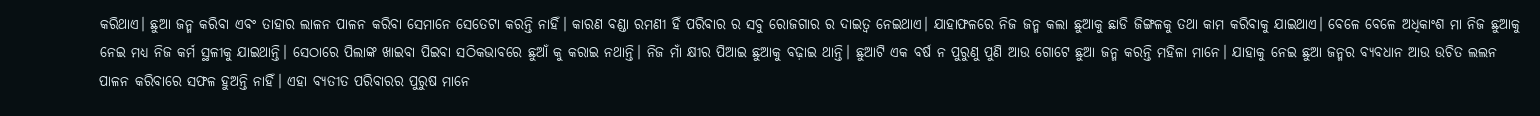କରିଥାଏ। ଛୁଆ ଜନ୍ମ କରିବା ଏବଂ ତାହାର ଲାଳନ ପାଳନ କରିବା ସେମାନେ ସେତେଟା କରନ୍ତି ନାହିଁ। କାରଣ ବଣ୍ଡା ରମଣୀ ହିଁ ପରିବାର ର ସବୁ ରୋଜଗାର ର ଦାଇତ୍ୱ ନେଇଥାଏ। ଯାହାଫଳରେ ନିଜ ଜନ୍ମ କଲା ଛୁଆକୁ ଛାଡି ଜିଙ୍ଗଳକୁ ତଥା କାମ କରିବାକୁ ଯାଇଥାଏ। ବେଳେ ବେଳେ ଅଧିକାଂଶ ମା ନିଜ ଛୁଆକୁ ନେଇ ମଧ୍ୟ ନିଜ କର୍ମ ସ୍ଥଳୀକୁ ଯାଇଥାନ୍ତି। ସେଠାରେ ପିଲାଙ୍କ ଖାଇବା ପିଇବା ସଠିକଭାବରେ ଛୁଆଁ କୁ କରାଇ ନଥାନ୍ତି। ନିଜ ମାଁ କ୍ଷୀର ପିଆଇ ଛୁଆକୁ ବଢ଼ାଇ ଥାନ୍ତି। ଛୁଆଟି ଏକ ବର୍ଷ ନ ପୁରୁଣୁ ପୁଣି ଆଉ ଗୋଟେ ଛୁଆ ଜନ୍ମ କରନ୍ତି ମହିଳା ମାନେ। ଯାହାକୁ ନେଇ ଛୁଆ ଜନ୍ମର ବ୍ୟବଧାନ ଆଉ ଉଚିତ ଲଲନ ପାଳନ କରିବାରେ ସଫଳ ହୁଅନ୍ତି ନାହିଁ। ଏହା ବ୍ୟତୀତ ପରିବାରର ପୁରୁଷ ମାନେ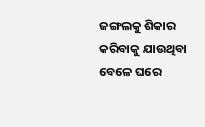ଜଙ୍ଗଲକୁ ଶିକାର କରିବାକୁ ଯାଉଥିବା ବେଳେ ଘରେ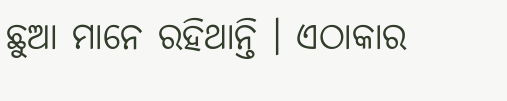ଛୁଆ ମାନେ ରହିଥାନ୍ତି । ଏଠାକାର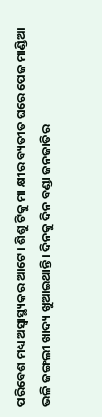ପରିବେଶ ମଧ୍ୟ ଅସ୍ୱାସ୍ଥ୍ୟକର ଆଟେ। ଶିଶୁ ଟିକୁ ମା କ୍ଷୀର ବ୍ୟତୀତ ଘରେ ପେଜ ମାଣ୍ଡିଆ ଭଳି ଜଙ୍ଗଲୀ ଖାଦ୍ୟ ଖୁଆଇଥାନ୍ତି। ଦିନକୁ ଦିନ ବଣ୍ଡା ଜନଜାତିର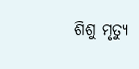ଶିଶୁ ମୃତ୍ୟୁ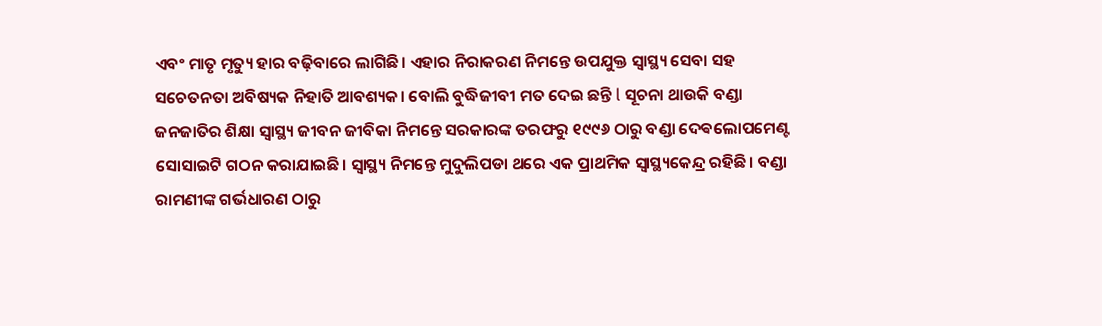ଏବଂ ମାତୃ ମୃତ୍ୟୁ ହାର ବଢ଼ିବାରେ ଲାଗିଛି। ଏହାର ନିରାକରଣ ନିମନ୍ତେ ଉପଯୁକ୍ତ ସ୍ୱାସ୍ଥ୍ୟ ସେବା ସହ ସଚେତନତା ଅବିଷ୍ୟକ ନିହାତି ଆବଶ୍ୟକ। ବୋଲି ବୁଦ୍ଧିଜୀବୀ ମତ ଦେଇ ଛନ୍ତି l ସୂଚନା ଥାଉକି ବଣ୍ଡା ଜନଜାତିର ଶିକ୍ଷା ସ୍ୱାସ୍ଥ୍ୟ ଜୀବନ ଜୀବିକା ନିମନ୍ତେ ସରକାରଙ୍କ ତରଫରୁ ୧୯୯୬ ଠାରୁ ବଣ୍ଡା ଦେଵଲୋପମେଣ୍ଟ ସୋସାଇଟି ଗଠନ କରାଯାଇଛି। ସ୍ୱାସ୍ଥ୍ୟ ନିମନ୍ତେ ମୁଦୁଲିପଡା ଥରେ ଏକ ପ୍ରାଥମିକ ସ୍ୱାସ୍ଥ୍ୟକେନ୍ଦ୍ର ରହିଛି। ବଣ୍ଡା ରାମଣୀଙ୍କ ଗର୍ଭଧାରଣ ଠାରୁ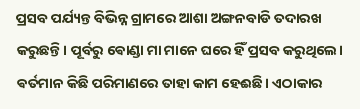ପ୍ରସବ ପର୍ଯ୍ୟନ୍ତ ବିଭିନ୍ନ ଗ୍ରାମରେ ଆଶା ଅଙ୍ଗନବାଡି ତଦାରଖ କରୁଛନ୍ତି। ପୂର୍ବରୁ ଵୋଣ୍ଡା ମା ମାନେ ଘରେ ହିଁ ପ୍ରସବ କରୁଥିଲେ। ଵର୍ତମାନ କିଛି ପରିମାଣରେ ତାହା କାମ ହେଈଛି। ଏଠାକାର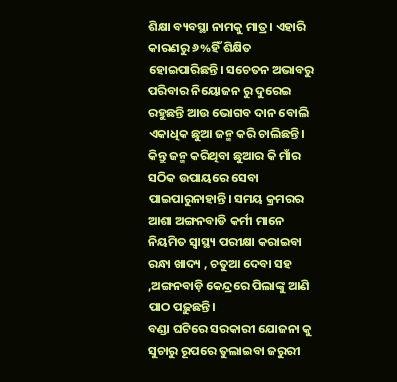ଶିକ୍ଷା ବ୍ୟବସ୍ଥା ନାମକୁ ମାତ୍ର। ଏହାରି କାରଣରୁ ୬%ହିଁ ଶିକ୍ଷିତ ହୋଇପାରିଛନ୍ତି। ସଚେତନ ଅଭାବରୁ ପରିବାର ନିୟୋଜନ ରୁ ଦୁରେଇ ରହୁଛନ୍ତି ଆଉ ଭୋଗବ ଦାନ ବୋଲି ଏକାଧିକ ଛୁଆ ଜନ୍ମ କରି ଚାଲିଛନ୍ତି। କିନ୍ତୁ ଜନ୍ମ କରିଥିବା ଛୁଆର କି ମାଁର ସଠିକ ଉପାୟରେ ସେବା ପାଇପାରୁନାହାନ୍ତି। ସମୟ କ୍ରମରର ଆଶା ଅଙ୍ଗନବାଡି କର୍ମୀ ମାନେ ନିୟମିତ ସ୍ୱାସ୍ଥ୍ୟ ପରୀକ୍ଷା କରାଇବା ରନ୍ଧା ଖାଦ୍ୟ , ଚତୁଆ ଦେବା ସହ ,ଅଙ୍ଗନବାଡ଼ି କେନ୍ଦ୍ରରେ ପିଲାଙ୍କୁ ଆଣି ପାଠ ପଢ଼ୁଛନ୍ତି।
ବଣ୍ଡା ଘଟିରେ ସରକାରୀ ଯୋଜନା କୁ ସୁଚାରୁ ରୂପରେ ତୁଲାଇବା ଜରୁରୀ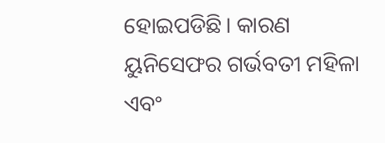ହୋଇପଡିଛି। କାରଣ ୟୁନିସେଫର ଗର୍ଭବତୀ ମହିଳା ଏବଂ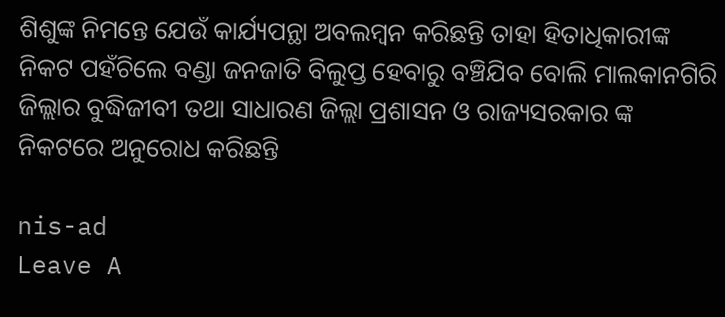ଶିଶୁଙ୍କ ନିମନ୍ତେ ଯେଉଁ କାର୍ଯ୍ୟପନ୍ଥା ଅବଲମ୍ବନ କରିଛନ୍ତି ତାହା ହିତାଧିକାରୀଙ୍କ ନିକଟ ପହଁଚିଲେ ବଣ୍ଡା ଜନଜାତି ବିଲୁପ୍ତ ହେବାରୁ ବଞ୍ଚିଯିବ ବୋଲି ମାଲକାନଗିରି ଜିଲ୍ଲାର ବୁଦ୍ଧିଜୀବୀ ତଥା ସାଧାରଣ ଜିଲ୍ଲା ପ୍ରଶାସନ ଓ ରାଜ୍ୟସରକାର ଙ୍କ ନିକଟରେ ଅନୁରୋଧ କରିଛନ୍ତି

nis-ad
Leave A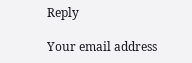Reply

Your email address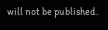will not be published.